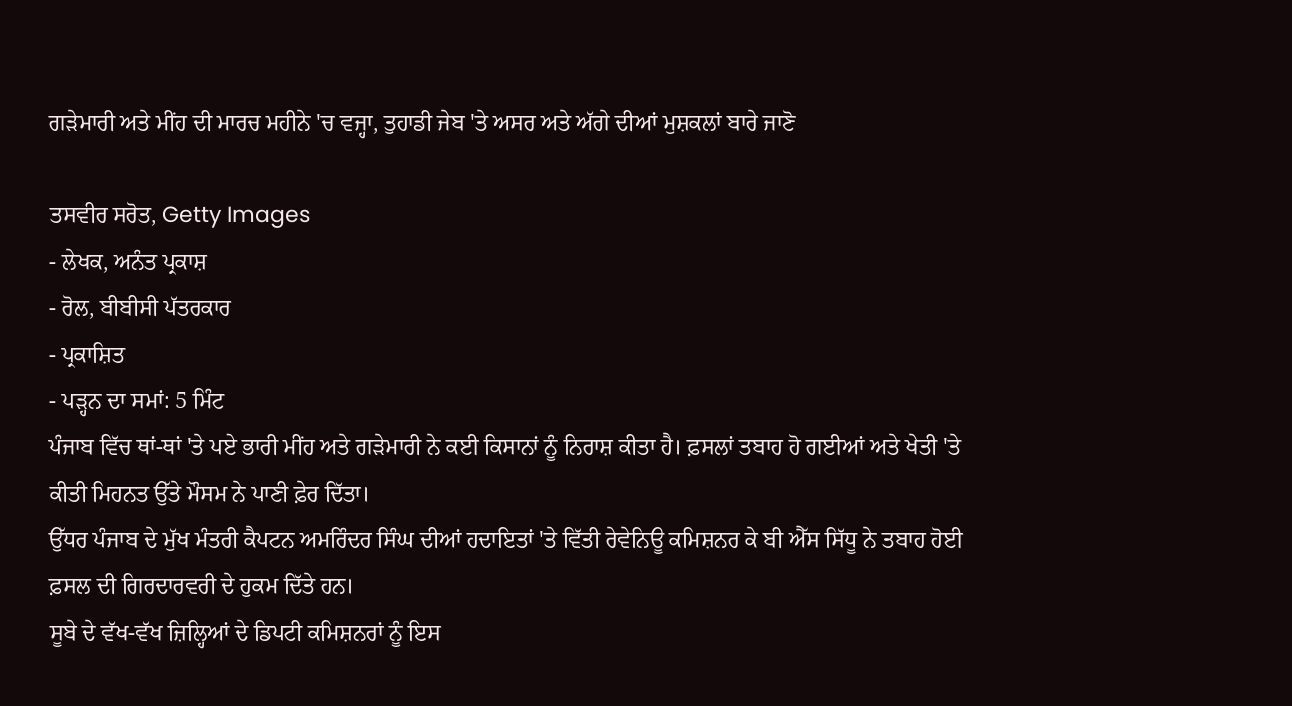ਗੜੇਮਾਰੀ ਅਤੇ ਮੀਂਹ ਦੀ ਮਾਰਚ ਮਹੀਨੇ 'ਚ ਵਜ੍ਹਾ, ਤੁਹਾਡੀ ਜੇਬ 'ਤੇ ਅਸਰ ਅਤੇ ਅੱਗੇ ਦੀਆਂ ਮੁਸ਼ਕਲਾਂ ਬਾਰੇ ਜਾਣੋ

ਤਸਵੀਰ ਸਰੋਤ, Getty Images
- ਲੇਖਕ, ਅਨੰਤ ਪ੍ਰਕਾਸ਼
- ਰੋਲ, ਬੀਬੀਸੀ ਪੱਤਰਕਾਰ
- ਪ੍ਰਕਾਸ਼ਿਤ
- ਪੜ੍ਹਨ ਦਾ ਸਮਾਂ: 5 ਮਿੰਟ
ਪੰਜਾਬ ਵਿੱਚ ਥਾਂ-ਥਾਂ 'ਤੇ ਪਏ ਭਾਰੀ ਮੀਂਹ ਅਤੇ ਗੜੇਮਾਰੀ ਨੇ ਕਈ ਕਿਸਾਨਾਂ ਨੂੰ ਨਿਰਾਸ਼ ਕੀਤਾ ਹੈ। ਫ਼ਸਲਾਂ ਤਬਾਹ ਹੋ ਗਈਆਂ ਅਤੇ ਖੇਤੀ 'ਤੇ ਕੀਤੀ ਮਿਹਨਤ ਉੱਤੇ ਮੌਸਮ ਨੇ ਪਾਣੀ ਫ਼ੇਰ ਦਿੱਤਾ।
ਉੱਧਰ ਪੰਜਾਬ ਦੇ ਮੁੱਖ ਮੰਤਰੀ ਕੈਪਟਨ ਅਮਰਿੰਦਰ ਸਿੰਘ ਦੀਆਂ ਹਦਾਇਤਾਂ 'ਤੇ ਵਿੱਤੀ ਰੇਵੇਨਿਊ ਕਮਿਸ਼ਨਰ ਕੇ ਬੀ ਐੱਸ ਸਿੱਧੂ ਨੇ ਤਬਾਹ ਹੋਈ ਫ਼ਸਲ ਦੀ ਗਿਰਦਾਰਵਰੀ ਦੇ ਹੁਕਮ ਦਿੱਤੇ ਹਨ।
ਸੂਬੇ ਦੇ ਵੱਖ-ਵੱਖ ਜ਼ਿਲ੍ਹਿਆਂ ਦੇ ਡਿਪਟੀ ਕਮਿਸ਼ਨਰਾਂ ਨੂੰ ਇਸ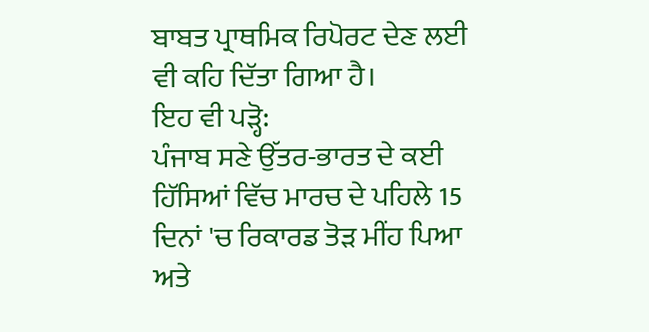ਬਾਬਤ ਪ੍ਰਾਥਮਿਕ ਰਿਪੋਰਟ ਦੇਣ ਲਈ ਵੀ ਕਹਿ ਦਿੱਤਾ ਗਿਆ ਹੈ।
ਇਹ ਵੀ ਪੜ੍ਹੋ:
ਪੰਜਾਬ ਸਣੇ ਉੱਤਰ-ਭਾਰਤ ਦੇ ਕਈ ਹਿੱਸਿਆਂ ਵਿੱਚ ਮਾਰਚ ਦੇ ਪਹਿਲੇ 15 ਦਿਨਾਂ 'ਚ ਰਿਕਾਰਡ ਤੋੜ ਮੀਂਹ ਪਿਆ ਅਤੇ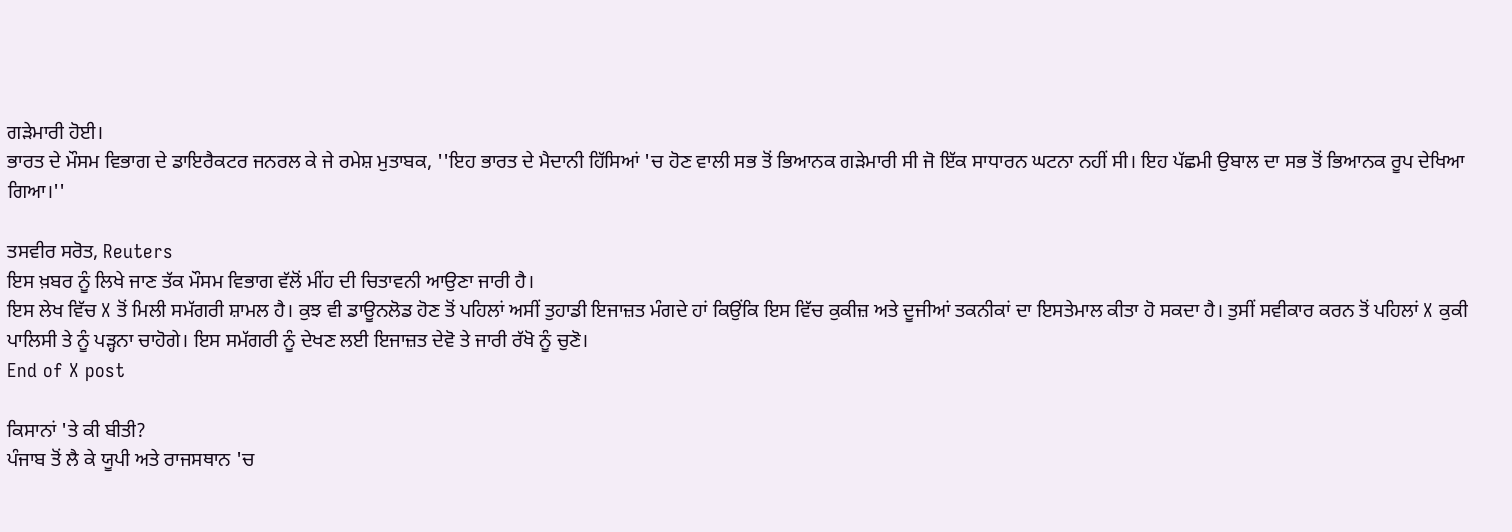ਗੜੇਮਾਰੀ ਹੋਈ।
ਭਾਰਤ ਦੇ ਮੌਸਮ ਵਿਭਾਗ ਦੇ ਡਾਇਰੈਕਟਰ ਜਨਰਲ ਕੇ ਜੇ ਰਮੇਸ਼ ਮੁਤਾਬਕ, ''ਇਹ ਭਾਰਤ ਦੇ ਮੈਦਾਨੀ ਹਿੱਸਿਆਂ 'ਚ ਹੋਣ ਵਾਲੀ ਸਭ ਤੋਂ ਭਿਆਨਕ ਗੜੇਮਾਰੀ ਸੀ ਜੋ ਇੱਕ ਸਾਧਾਰਨ ਘਟਨਾ ਨਹੀਂ ਸੀ। ਇਹ ਪੱਛਮੀ ਉਬਾਲ ਦਾ ਸਭ ਤੋਂ ਭਿਆਨਕ ਰੂਪ ਦੇਖਿਆ ਗਿਆ।''

ਤਸਵੀਰ ਸਰੋਤ, Reuters
ਇਸ ਖ਼ਬਰ ਨੂੰ ਲਿਖੇ ਜਾਣ ਤੱਕ ਮੌਸਮ ਵਿਭਾਗ ਵੱਲੋਂ ਮੀਂਹ ਦੀ ਚਿਤਾਵਨੀ ਆਉਣਾ ਜਾਰੀ ਹੈ।
ਇਸ ਲੇਖ ਵਿੱਚ X ਤੋਂ ਮਿਲੀ ਸਮੱਗਰੀ ਸ਼ਾਮਲ ਹੈ। ਕੁਝ ਵੀ ਡਾਊਨਲੋਡ ਹੋਣ ਤੋਂ ਪਹਿਲਾਂ ਅਸੀਂ ਤੁਹਾਡੀ ਇਜਾਜ਼ਤ ਮੰਗਦੇ ਹਾਂ ਕਿਉਂਕਿ ਇਸ ਵਿੱਚ ਕੁਕੀਜ਼ ਅਤੇ ਦੂਜੀਆਂ ਤਕਨੀਕਾਂ ਦਾ ਇਸਤੇਮਾਲ ਕੀਤਾ ਹੋ ਸਕਦਾ ਹੈ। ਤੁਸੀਂ ਸਵੀਕਾਰ ਕਰਨ ਤੋਂ ਪਹਿਲਾਂ X ਕੁਕੀ ਪਾਲਿਸੀ ਤੇ ਨੂੰ ਪੜ੍ਹਨਾ ਚਾਹੋਗੇ। ਇਸ ਸਮੱਗਰੀ ਨੂੰ ਦੇਖਣ ਲਈ ਇਜਾਜ਼ਤ ਦੇਵੋ ਤੇ ਜਾਰੀ ਰੱਖੋ ਨੂੰ ਚੁਣੋ।
End of X post

ਕਿਸਾਨਾਂ 'ਤੇ ਕੀ ਬੀਤੀ?
ਪੰਜਾਬ ਤੋਂ ਲੈ ਕੇ ਯੂਪੀ ਅਤੇ ਰਾਜਸਥਾਨ 'ਚ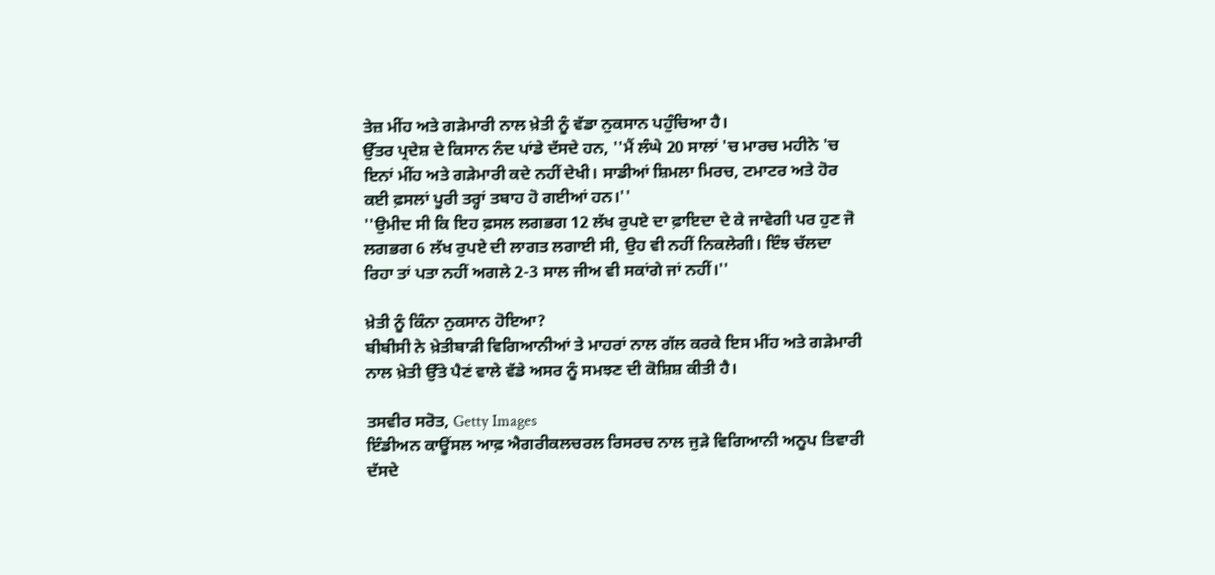ਤੇਜ਼ ਮੀਂਹ ਅਤੇ ਗੜੇਮਾਰੀ ਨਾਲ ਖ਼ੇਤੀ ਨੂੰ ਵੱਡਾ ਨੁਕਸਾਨ ਪਹੁੰਚਿਆ ਹੈ।
ਉੱਤਰ ਪ੍ਰਦੇਸ਼ ਦੇ ਕਿਸਾਨ ਨੰਦ ਪਾਂਡੇ ਦੱਸਦੇ ਹਨ, ''ਮੈਂ ਲੰਘੇ 20 ਸਾਲਾਂ 'ਚ ਮਾਰਚ ਮਹੀਨੇ 'ਚ ਇਨਾਂ ਮੀਂਹ ਅਤੇ ਗੜੇਮਾਰੀ ਕਦੇ ਨਹੀਂ ਦੇਖੀ। ਸਾਡੀਆਂ ਸ਼ਿਮਲਾ ਮਿਰਚ, ਟਮਾਟਰ ਅਤੇ ਹੋਰ ਕਈ ਫ਼ਸਲਾਂ ਪੂਰੀ ਤਰ੍ਹਾਂ ਤਬਾਹ ਹੋ ਗਈਆਂ ਹਨ।''
''ਉਮੀਦ ਸੀ ਕਿ ਇਹ ਫ਼ਸਲ ਲਗਭਗ 12 ਲੱਖ ਰੁਪਏ ਦਾ ਫ਼ਾਇਦਾ ਦੇ ਕੇ ਜਾਵੇਗੀ ਪਰ ਹੁਣ ਜੋ ਲਗਭਗ 6 ਲੱਖ ਰੁਪਏ ਦੀ ਲਾਗਤ ਲਗਾਈ ਸੀ, ਉਹ ਵੀ ਨਹੀਂ ਨਿਕਲੇਗੀ। ਇੰਝ ਚੱਲਦਾ ਰਿਹਾ ਤਾਂ ਪਤਾ ਨਹੀਂ ਅਗਲੇ 2-3 ਸਾਲ ਜੀਅ ਵੀ ਸਕਾਂਗੇ ਜਾਂ ਨਹੀਂ।''

ਖ਼ੇਤੀ ਨੂੰ ਕਿੰਨਾ ਨੁਕਸਾਨ ਹੋਇਆ?
ਬੀਬੀਸੀ ਨੇ ਖ਼ੇਤੀਬਾੜੀ ਵਿਗਿਆਨੀਆਂ ਤੇ ਮਾਹਰਾਂ ਨਾਲ ਗੱਲ ਕਰਕੇ ਇਸ ਮੀਂਹ ਅਤੇ ਗੜੇਮਾਰੀ ਨਾਲ ਖ਼ੇਤੀ ਉੱਤੇ ਪੈਣਂ ਵਾਲੇ ਵੱਡੇ ਅਸਰ ਨੂੰ ਸਮਝਣ ਦੀ ਕੋਸ਼ਿਸ਼ ਕੀਤੀ ਹੈ।

ਤਸਵੀਰ ਸਰੋਤ, Getty Images
ਇੰਡੀਅਨ ਕਾਊਂਸਲ ਆਫ਼ ਐਗਰੀਕਲਚਰਲ ਰਿਸਰਚ ਨਾਲ ਜੁੜੇ ਵਿਗਿਆਨੀ ਅਨੂਪ ਤਿਵਾਰੀ ਦੱਸਦੇ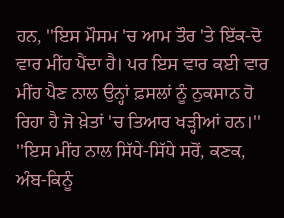ਹਨ, ''ਇਸ ਮੌਸਮ 'ਚ ਆਮ ਤੌਰ 'ਤੇ ਇੱਕ-ਦੋ ਵਾਰ ਮੀਂਹ ਪੈਂਦਾ ਹੈ। ਪਰ ਇਸ ਵਾਰ ਕਈ ਵਾਰ ਮੀਂਹ ਪੈਣ ਨਾਲ ਉਨ੍ਹਾਂ ਫ਼ਸਲਾਂ ਨੂੰ ਨੁਕਸਾਨ ਹੋ ਰਿਹਾ ਹੈ ਜੋ ਖ਼ੇਤਾਂ 'ਚ ਤਿਆਰ ਖੜ੍ਹੀਆਂ ਹਨ।''
''ਇਸ ਮੀਂਹ ਨਾਲ ਸਿੱਧੇ-ਸਿੱਧੇ ਸਰੋਂ, ਕਣਕ, ਅੰਬ-ਕਿਨੂੰ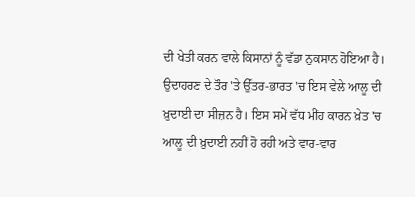ਦੀ ਖੇਤੀ ਕਰਨ ਵਾਲੇ ਕਿਸਾਨਾਂ ਨੂੰ ਵੱਡਾ ਨੁਕਸਾਨ ਹੋਇਆ ਹੈ। ਉਦਾਹਰਣ ਦੇ ਤੌਰ 'ਤੇ ਉੱਤਰ-ਭਾਰਤ 'ਚ ਇਸ ਵੇਲੇ ਆਲੂ ਦੀ ਖ਼ੁਦਾਈ ਦਾ ਸੀਜ਼ਨ ਹੈ। ਇਸ ਸਮੇਂ ਵੱਧ ਮੀਂਹ ਕਾਰਨ ਖ਼ੇਤ 'ਚ ਆਲੂ ਦੀ ਖ਼ੁਦਾਈ ਨਹੀਂ ਹੋ ਰਹੀ ਅਤੇ ਵਾਰ-ਵਾਰ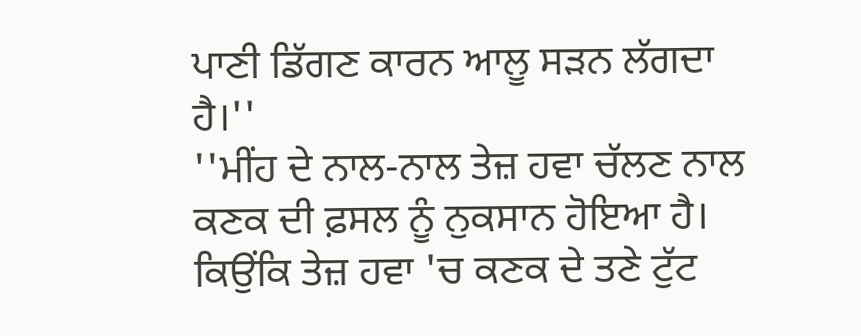ਪਾਣੀ ਡਿੱਗਣ ਕਾਰਨ ਆਲੂ ਸੜਨ ਲੱਗਦਾ ਹੈ।''
''ਮੀਂਹ ਦੇ ਨਾਲ-ਨਾਲ ਤੇਜ਼ ਹਵਾ ਚੱਲਣ ਨਾਲ ਕਣਕ ਦੀ ਫ਼ਸਲ ਨੂੰ ਨੁਕਸਾਨ ਹੋਇਆ ਹੈ। ਕਿਉਂਕਿ ਤੇਜ਼ ਹਵਾ 'ਚ ਕਣਕ ਦੇ ਤਣੇ ਟੁੱਟ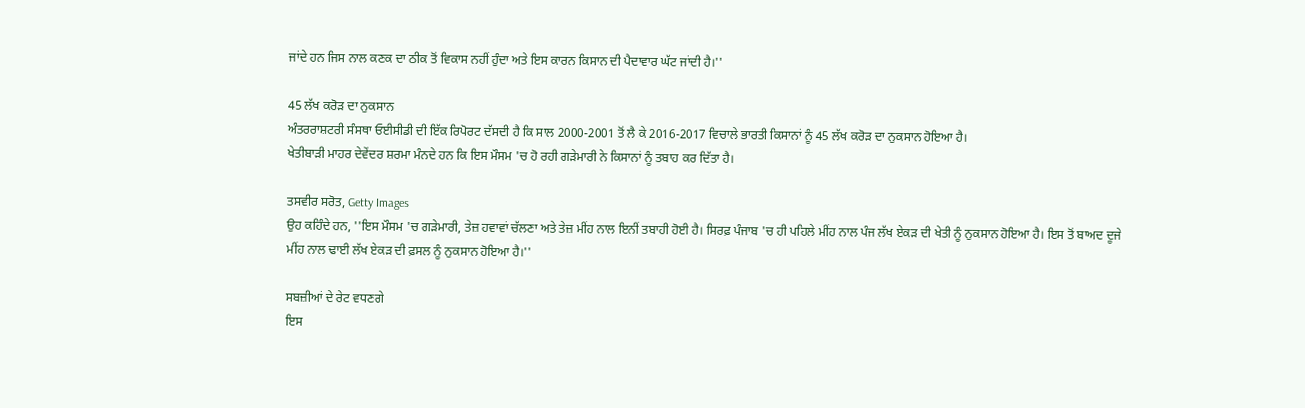ਜਾਂਦੇ ਹਨ ਜਿਸ ਨਾਲ ਕਣਕ ਦਾ ਠੀਕ ਤੋਂ ਵਿਕਾਸ ਨਹੀਂ ਹੁੰਦਾ ਅਤੇ ਇਸ ਕਾਰਨ ਕਿਸਾਨ ਦੀ ਪੈਦਾਵਾਰ ਘੱਟ ਜਾਂਦੀ ਹੈ।''

45 ਲੱਖ ਕਰੋੜ ਦਾ ਨੁਕਸਾਨ
ਅੰਤਰਰਾਸ਼ਟਰੀ ਸੰਸਥਾ ਓਈਸੀਡੀ ਦੀ ਇੱਕ ਰਿਪੋਰਟ ਦੱਸਦੀ ਹੈ ਕਿ ਸਾਲ 2000-2001 ਤੋਂ ਲੈ ਕੇ 2016-2017 ਵਿਚਾਲੇ ਭਾਰਤੀ ਕਿਸਾਨਾਂ ਨੂੰ 45 ਲੱਖ ਕਰੋੜ ਦਾ ਨੁਕਸਾਨ ਹੋਇਆ ਹੈ।
ਖੇਤੀਬਾੜੀ ਮਾਹਰ ਦੇਵੇਂਦਰ ਸ਼ਰਮਾ ਮੰਨਦੇ ਹਨ ਕਿ ਇਸ ਮੌਸਮ 'ਚ ਹੋ ਰਹੀ ਗੜੇਮਾਰੀ ਨੇ ਕਿਸਾਨਾਂ ਨੂੰ ਤਬਾਹ ਕਰ ਦਿੱਤਾ ਹੈ।

ਤਸਵੀਰ ਸਰੋਤ, Getty Images
ਉਹ ਕਹਿੰਦੇ ਹਨ, ''ਇਸ ਮੌਸਮ 'ਚ ਗੜੇਮਾਰੀ, ਤੇਜ਼ ਹਵਾਵਾਂ ਚੱਲਣਾ ਅਤੇ ਤੇਜ਼ ਮੀਂਹ ਨਾਲ ਇਨੀਂ ਤਬਾਹੀ ਹੋਈ ਹੈ। ਸਿਰਫ਼ ਪੰਜਾਬ 'ਚ ਹੀ ਪਹਿਲੇ ਮੀਂਹ ਨਾਲ ਪੰਜ ਲੱਖ ਏਕੜ ਦੀ ਖੇਤੀ ਨੂੰ ਨੁਕਸਾਨ ਹੋਇਆ ਹੈ। ਇਸ ਤੋਂ ਬਾਅਦ ਦੂਜੇ ਮੀਂਹ ਨਾਲ ਢਾਈ ਲੱਖ ਏਕੜ ਦੀ ਫ਼ਸਲ ਨੂੰ ਨੁਕਸਾਨ ਹੋਇਆ ਹੈ।''

ਸਬਜ਼ੀਆਂ ਦੇ ਰੇਟ ਵਧਣਗੇ
ਇਸ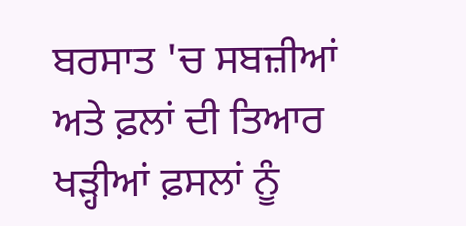ਬਰਸਾਤ 'ਚ ਸਬਜ਼ੀਆਂ ਅਤੇ ਫ਼ਲਾਂ ਦੀ ਤਿਆਰ ਖੜ੍ਹੀਆਂ ਫ਼ਸਲਾਂ ਨੂੰ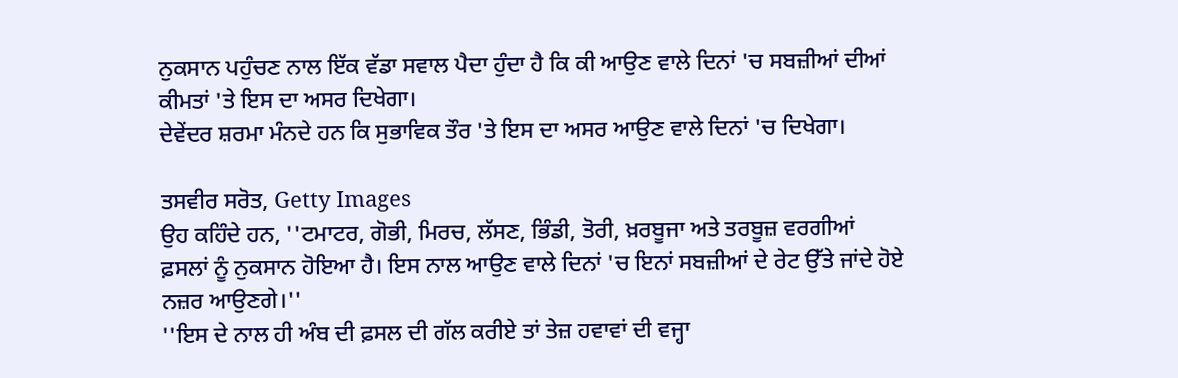ਨੁਕਸਾਨ ਪਹੁੰਚਣ ਨਾਲ ਇੱਕ ਵੱਡਾ ਸਵਾਲ ਪੈਦਾ ਹੁੰਦਾ ਹੈ ਕਿ ਕੀ ਆਉਣ ਵਾਲੇ ਦਿਨਾਂ 'ਚ ਸਬਜ਼ੀਆਂ ਦੀਆਂ ਕੀਮਤਾਂ 'ਤੇ ਇਸ ਦਾ ਅਸਰ ਦਿਖੇਗਾ।
ਦੇਵੇਂਦਰ ਸ਼ਰਮਾ ਮੰਨਦੇ ਹਨ ਕਿ ਸੁਭਾਵਿਕ ਤੌਰ 'ਤੇ ਇਸ ਦਾ ਅਸਰ ਆਉਣ ਵਾਲੇ ਦਿਨਾਂ 'ਚ ਦਿਖੇਗਾ।

ਤਸਵੀਰ ਸਰੋਤ, Getty Images
ਉਹ ਕਹਿੰਦੇ ਹਨ, ''ਟਮਾਟਰ, ਗੋਭੀ, ਮਿਰਚ, ਲੱਸਣ, ਭਿੰਡੀ, ਤੋਰੀ, ਖ਼ਰਬੂਜਾ ਅਤੇ ਤਰਬੂਜ਼ ਵਰਗੀਆਂ ਫ਼ਸਲਾਂ ਨੂੰ ਨੁਕਸਾਨ ਹੋਇਆ ਹੈ। ਇਸ ਨਾਲ ਆਉਣ ਵਾਲੇ ਦਿਨਾਂ 'ਚ ਇਨਾਂ ਸਬਜ਼ੀਆਂ ਦੇ ਰੇਟ ਉੱਤੇ ਜਾਂਦੇ ਹੋਏ ਨਜ਼ਰ ਆਉਣਗੇ।''
''ਇਸ ਦੇ ਨਾਲ ਹੀ ਅੰਬ ਦੀ ਫ਼ਸਲ ਦੀ ਗੱਲ ਕਰੀਏ ਤਾਂ ਤੇਜ਼ ਹਵਾਵਾਂ ਦੀ ਵਜ੍ਹਾ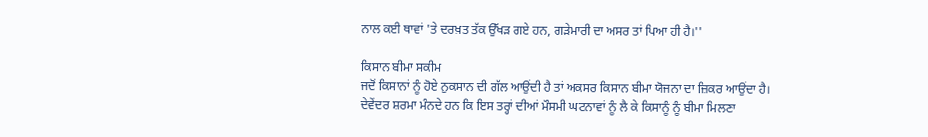ਨਾਲ ਕਈ ਥਾਵਾਂ 'ਤੇ ਦਰਖ਼ਤ ਤੱਕ ਉੱਖੜ ਗਏ ਹਨ, ਗੜੇਮਾਰੀ ਦਾ ਅਸਰ ਤਾਂ ਪਿਆ ਹੀ ਹੈ।''

ਕਿਸਾਨ ਬੀਮਾ ਸਕੀਮ
ਜਦੋਂ ਕਿਸਾਨਾਂ ਨੂੰ ਹੋਏ ਨੁਕਸਾਨ ਦੀ ਗੱਲ ਆਉਂਦੀ ਹੈ ਤਾਂ ਅਕਸਰ ਕਿਸਾਨ ਬੀਮਾ ਯੋਜਨਾ ਦਾ ਜ਼ਿਕਰ ਆਉਂਦਾ ਹੈ।
ਦੇਵੇਂਦਰ ਸ਼ਰਮਾ ਮੰਨਦੇ ਹਨ ਕਿ ਇਸ ਤਰ੍ਹਾਂ ਦੀਆਂ ਮੌਸਮੀ ਘਟਨਾਵਾਂ ਨੂੰ ਲੈ ਕੇ ਕਿਸਾਨੂੰ ਨੂੰ ਬੀਮਾ ਮਿਲਣਾ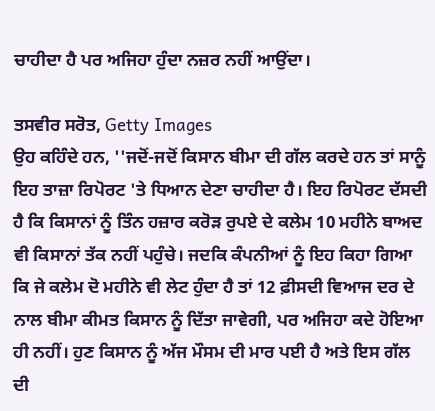ਚਾਹੀਦਾ ਹੈ ਪਰ ਅਜਿਹਾ ਹੁੰਦਾ ਨਜ਼ਰ ਨਹੀਂ ਆਉਂਦਾ।

ਤਸਵੀਰ ਸਰੋਤ, Getty Images
ਉਹ ਕਹਿੰਦੇ ਹਨ, ''ਜਦੋਂ-ਜਦੋਂ ਕਿਸਾਨ ਬੀਮਾ ਦੀ ਗੱਲ ਕਰਦੇ ਹਨ ਤਾਂ ਸਾਨੂੰ ਇਹ ਤਾਜ਼ਾ ਰਿਪੋਰਟ 'ਤੇ ਧਿਆਨ ਦੇਣਾ ਚਾਹੀਦਾ ਹੈ। ਇਹ ਰਿਪੋਰਟ ਦੱਸਦੀ ਹੈ ਕਿ ਕਿਸਾਨਾਂ ਨੂੰ ਤਿੰਨ ਹਜ਼ਾਰ ਕਰੋੜ ਰੁਪਏ ਦੇ ਕਲੇਮ 10 ਮਹੀਨੇ ਬਾਅਦ ਵੀ ਕਿਸਾਨਾਂ ਤੱਕ ਨਹੀਂ ਪਹੁੰਚੇ। ਜਦਕਿ ਕੰਪਨੀਆਂ ਨੂੰ ਇਹ ਕਿਹਾ ਗਿਆ ਕਿ ਜੇ ਕਲੇਮ ਦੋ ਮਹੀਨੇ ਵੀ ਲੇਟ ਹੁੰਦਾ ਹੈ ਤਾਂ 12 ਫ਼ੀਸਦੀ ਵਿਆਜ ਦਰ ਦੇ ਨਾਲ ਬੀਮਾ ਕੀਮਤ ਕਿਸਾਨ ਨੂੰ ਦਿੱਤਾ ਜਾਵੇਗੀ, ਪਰ ਅਜਿਹਾ ਕਦੇ ਹੋਇਆ ਹੀ ਨਹੀਂ। ਹੁਣ ਕਿਸਾਨ ਨੂੰ ਅੱਜ ਮੌਸਮ ਦੀ ਮਾਰ ਪਈ ਹੈ ਅਤੇ ਇਸ ਗੱਲ ਦੀ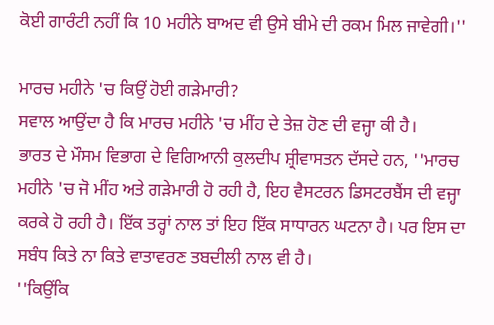ਕੋਈ ਗਾਰੰਟੀ ਨਹੀਂ ਕਿ 10 ਮਹੀਨੇ ਬਾਅਦ ਵੀ ਉਸੇ ਬੀਮੇ ਦੀ ਰਕਮ ਮਿਲ ਜਾਵੇਗੀ।''

ਮਾਰਚ ਮਹੀਨੇ 'ਚ ਕਿਉਂ ਹੋਈ ਗੜੇਮਾਰੀ?
ਸਵਾਲ ਆਉਂਦਾ ਹੈ ਕਿ ਮਾਰਚ ਮਹੀਨੇ 'ਚ ਮੀਂਹ ਦੇ ਤੇਜ਼ ਹੋਣ ਦੀ ਵਜ੍ਹਾ ਕੀ ਹੈ।
ਭਾਰਤ ਦੇ ਮੌਸਮ ਵਿਭਾਗ ਦੇ ਵਿਗਿਆਨੀ ਕੁਲਦੀਪ ਸ਼੍ਰੀਵਾਸਤਨ ਦੱਸਦੇ ਹਨ, ''ਮਾਰਚ ਮਹੀਨੇ 'ਚ ਜੋ ਮੀਂਹ ਅਤੇ ਗੜੇਮਾਰੀ ਹੋ ਰਹੀ ਹੈ, ਇਹ ਵੈਸਟਰਨ ਡਿਸਟਰਬੈਂਸ ਦੀ ਵਜ੍ਹਾ ਕਰਕੇ ਹੋ ਰਹੀ ਹੈ। ਇੱਕ ਤਰ੍ਹਾਂ ਨਾਲ ਤਾਂ ਇਹ ਇੱਕ ਸਾਧਾਰਨ ਘਟਨਾ ਹੈ। ਪਰ ਇਸ ਦਾ ਸਬੰਧ ਕਿਤੇ ਨਾ ਕਿਤੇ ਵਾਤਾਵਰਣ ਤਬਦੀਲੀ ਨਾਲ ਵੀ ਹੈ।
''ਕਿਉਂਕਿ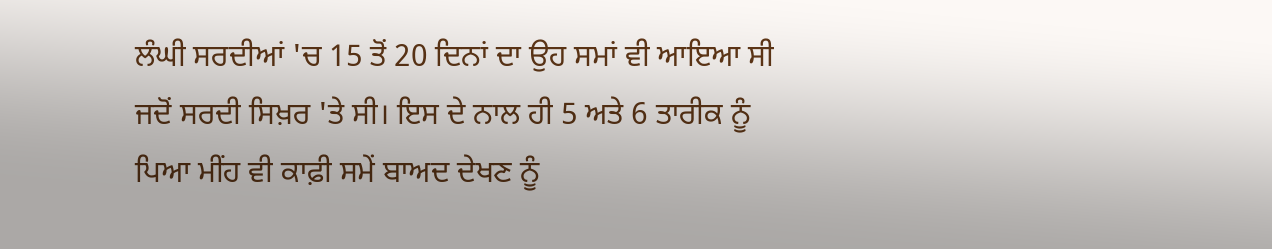ਲੰਘੀ ਸਰਦੀਆਂ 'ਚ 15 ਤੋਂ 20 ਦਿਨਾਂ ਦਾ ਉਹ ਸਮਾਂ ਵੀ ਆਇਆ ਸੀ ਜਦੋਂ ਸਰਦੀ ਸਿਖ਼ਰ 'ਤੇ ਸੀ। ਇਸ ਦੇ ਨਾਲ ਹੀ 5 ਅਤੇ 6 ਤਾਰੀਕ ਨੂੰ ਪਿਆ ਮੀਂਹ ਵੀ ਕਾਫ਼ੀ ਸਮੇਂ ਬਾਅਦ ਦੇਖਣ ਨੂੰ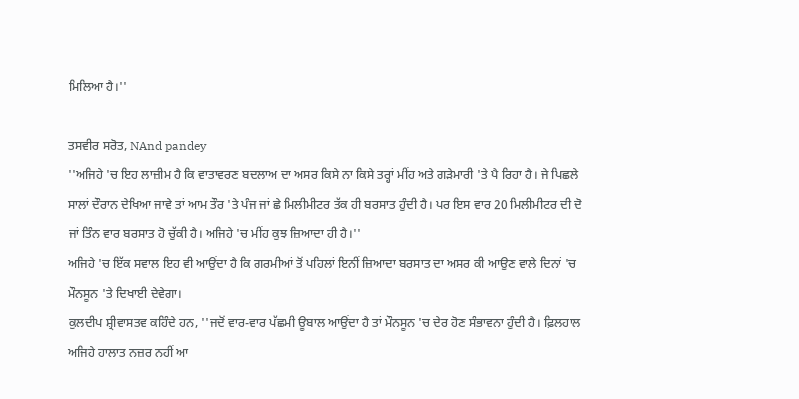ਮਿਲਿਆ ਹੈ।''

ਤਸਵੀਰ ਸਰੋਤ, NAnd pandey
''ਅਜਿਹੇ 'ਚ ਇਹ ਲਾਜ਼ੀਮ ਹੈ ਕਿ ਵਾਤਾਵਰਣ ਬਦਲਾਅ ਦਾ ਅਸਰ ਕਿਸੇ ਨਾ ਕਿਸੇ ਤਰ੍ਹਾਂ ਮੀਂਹ ਅਤੇ ਗੜੇਮਾਰੀ 'ਤੇ ਪੈ ਰਿਹਾ ਹੈ। ਜੇ ਪਿਛਲੇ ਸਾਲਾਂ ਦੌਰਾਨ ਦੇਖਿਆ ਜਾਵੇ ਤਾਂ ਆਮ ਤੌਰ 'ਤੇ ਪੰਜ ਜਾਂ ਛੇ ਮਿਲੀਮੀਟਰ ਤੱਕ ਹੀ ਬਰਸਾਤ ਹੁੰਦੀ ਹੈ। ਪਰ ਇਸ ਵਾਰ 20 ਮਿਲੀਮੀਟਰ ਦੀ ਦੋ ਜਾਂ ਤਿੰਨ ਵਾਰ ਬਰਸਾਤ ਹੋ ਚੁੱਕੀ ਹੈ। ਅਜਿਹੇ 'ਚ ਮੀਂਹ ਕੁਝ ਜ਼ਿਆਦਾ ਹੀ ਹੈ।''
ਅਜਿਹੇ 'ਚ ਇੱਕ ਸਵਾਲ ਇਹ ਵੀ ਆਉਂਦਾ ਹੈ ਕਿ ਗਰਮੀਆਂ ਤੋਂ ਪਹਿਲਾਂ ਇਨੀਂ ਜ਼ਿਆਦਾ ਬਰਸਾਤ ਦਾ ਅਸਰ ਕੀ ਆਉਣ ਵਾਲੇ ਦਿਨਾਂ 'ਚ ਮੌਨਸੂਨ 'ਤੇ ਦਿਖਾਈ ਦੇਵੇਗਾ।
ਕੁਲਦੀਪ ਸ਼੍ਰੀਵਾਸਤਵ ਕਹਿੰਦੇ ਹਨ, ''ਜਦੋਂ ਵਾਰ-ਵਾਰ ਪੱਛਮੀ ਊਬਾਲ ਆਉਂਦਾ ਹੈ ਤਾਂ ਮੌਨਸੂਨ 'ਚ ਦੇਰ ਹੋਣ ਸੰਭਾਵਨਾ ਹੁੰਦੀ ਹੈ। ਫ਼ਿਲਹਾਲ ਅਜਿਹੇ ਹਾਲਾਤ ਨਜ਼ਰ ਨਹੀਂ ਆ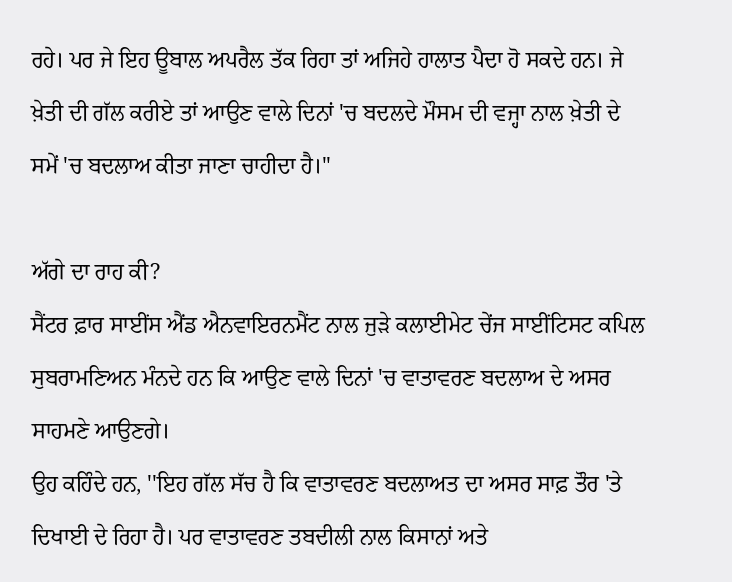ਰਹੇ। ਪਰ ਜੇ ਇਹ ਊਬਾਲ ਅਪਰੈਲ ਤੱਕ ਰਿਹਾ ਤਾਂ ਅਜਿਹੇ ਹਾਲਾਤ ਪੈਦਾ ਹੋ ਸਕਦੇ ਹਨ। ਜੇ ਖ਼ੇਤੀ ਦੀ ਗੱਲ ਕਰੀਏ ਤਾਂ ਆਉਣ ਵਾਲੇ ਦਿਨਾਂ 'ਚ ਬਦਲਦੇ ਮੌਸਮ ਦੀ ਵਜ੍ਹਾ ਨਾਲ ਖ਼ੇਤੀ ਦੇ ਸਮੇਂ 'ਚ ਬਦਲਾਅ ਕੀਤਾ ਜਾਣਾ ਚਾਹੀਦਾ ਹੈ।''

ਅੱਗੇ ਦਾ ਰਾਹ ਕੀ?
ਸੈਂਟਰ ਫ਼ਾਰ ਸਾਈਂਸ ਐਂਡ ਐਨਵਾਇਰਨਮੈਂਟ ਨਾਲ ਜੁੜੇ ਕਲਾਈਮੇਟ ਚੇਂਜ ਸਾਈਂਟਿਸਟ ਕਪਿਲ ਸੁਬਰਾਮਣਿਅਨ ਮੰਨਦੇ ਹਨ ਕਿ ਆਉਣ ਵਾਲੇ ਦਿਨਾਂ 'ਚ ਵਾਤਾਵਰਣ ਬਦਲਾਅ ਦੇ ਅਸਰ ਸਾਹਮਣੇ ਆਉਣਗੇ।
ਉਹ ਕਹਿੰਦੇ ਹਨ, ''ਇਹ ਗੱਲ ਸੱਚ ਹੈ ਕਿ ਵਾਤਾਵਰਣ ਬਦਲਾਅਤ ਦਾ ਅਸਰ ਸਾਫ਼ ਤੌਰ 'ਤੇ ਦਿਖਾਈ ਦੇ ਰਿਹਾ ਹੈ। ਪਰ ਵਾਤਾਵਰਣ ਤਬਦੀਲੀ ਨਾਲ ਕਿਸਾਨਾਂ ਅਤੇ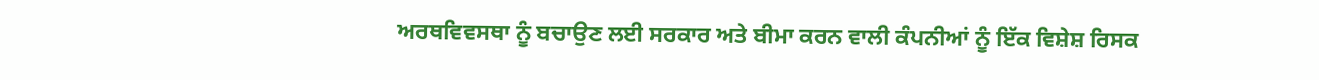ਅਰਥਵਿਵਸਥਾ ਨੂੰ ਬਚਾਉਣ ਲਈ ਸਰਕਾਰ ਅਤੇ ਬੀਮਾ ਕਰਨ ਵਾਲੀ ਕੰਪਨੀਆਂ ਨੂੰ ਇੱਕ ਵਿਸ਼ੇਸ਼ ਰਿਸਕ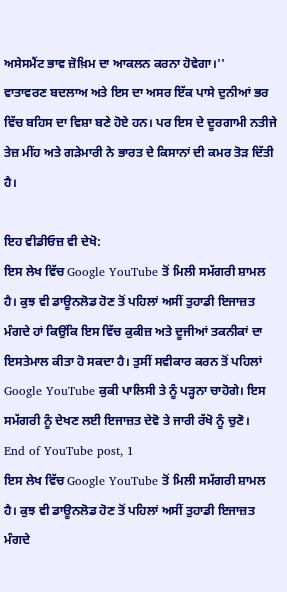ਅਸੇਸਮੈਂਟ ਭਾਵ ਜ਼ੋਖ਼ਿਮ ਦਾ ਆਕਲਨ ਕਰਨਾ ਹੋਵੇਗਾ।''
ਵਾਤਾਵਰਣ ਬਦਲਾਅ ਅਤੇ ਇਸ ਦਾ ਅਸਰ ਇੱਕ ਪਾਸੇ ਦੁਨੀਆਂ ਭਰ ਵਿੱਚ ਬਹਿਸ ਦਾ ਵਿਸ਼ਾ ਬਣੇ ਹੋਏ ਹਨ। ਪਰ ਇਸ ਦੇ ਦੂਰਗਾਮੀ ਨਤੀਜੇ ਤੇਜ਼ ਮੀਂਹ ਅਤੇ ਗੜੇਮਾਰੀ ਨੇ ਭਾਰਤ ਦੇ ਕਿਸਾਨਾਂ ਦੀ ਕਮਰ ਤੋੜ ਦਿੱਤੀ ਹੈ।

ਇਹ ਵੀਡੀਓਜ਼ ਵੀ ਦੇਖੋ:
ਇਸ ਲੇਖ ਵਿੱਚ Google YouTube ਤੋਂ ਮਿਲੀ ਸਮੱਗਰੀ ਸ਼ਾਮਲ ਹੈ। ਕੁਝ ਵੀ ਡਾਊਨਲੋਡ ਹੋਣ ਤੋਂ ਪਹਿਲਾਂ ਅਸੀਂ ਤੁਹਾਡੀ ਇਜਾਜ਼ਤ ਮੰਗਦੇ ਹਾਂ ਕਿਉਂਕਿ ਇਸ ਵਿੱਚ ਕੁਕੀਜ਼ ਅਤੇ ਦੂਜੀਆਂ ਤਕਨੀਕਾਂ ਦਾ ਇਸਤੇਮਾਲ ਕੀਤਾ ਹੋ ਸਕਦਾ ਹੈ। ਤੁਸੀਂ ਸਵੀਕਾਰ ਕਰਨ ਤੋਂ ਪਹਿਲਾਂ Google YouTube ਕੁਕੀ ਪਾਲਿਸੀ ਤੇ ਨੂੰ ਪੜ੍ਹਨਾ ਚਾਹੋਗੇ। ਇਸ ਸਮੱਗਰੀ ਨੂੰ ਦੇਖਣ ਲਈ ਇਜਾਜ਼ਤ ਦੇਵੋ ਤੇ ਜਾਰੀ ਰੱਖੋ ਨੂੰ ਚੁਣੋ।
End of YouTube post, 1
ਇਸ ਲੇਖ ਵਿੱਚ Google YouTube ਤੋਂ ਮਿਲੀ ਸਮੱਗਰੀ ਸ਼ਾਮਲ ਹੈ। ਕੁਝ ਵੀ ਡਾਊਨਲੋਡ ਹੋਣ ਤੋਂ ਪਹਿਲਾਂ ਅਸੀਂ ਤੁਹਾਡੀ ਇਜਾਜ਼ਤ ਮੰਗਦੇ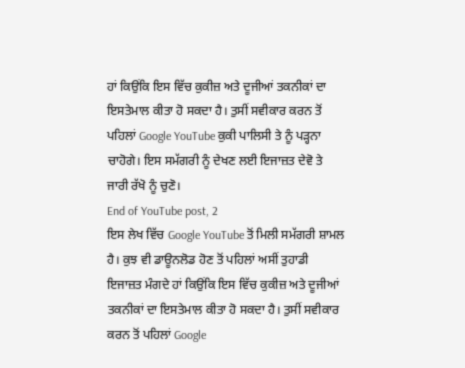ਹਾਂ ਕਿਉਂਕਿ ਇਸ ਵਿੱਚ ਕੁਕੀਜ਼ ਅਤੇ ਦੂਜੀਆਂ ਤਕਨੀਕਾਂ ਦਾ ਇਸਤੇਮਾਲ ਕੀਤਾ ਹੋ ਸਕਦਾ ਹੈ। ਤੁਸੀਂ ਸਵੀਕਾਰ ਕਰਨ ਤੋਂ ਪਹਿਲਾਂ Google YouTube ਕੁਕੀ ਪਾਲਿਸੀ ਤੇ ਨੂੰ ਪੜ੍ਹਨਾ ਚਾਹੋਗੇ। ਇਸ ਸਮੱਗਰੀ ਨੂੰ ਦੇਖਣ ਲਈ ਇਜਾਜ਼ਤ ਦੇਵੋ ਤੇ ਜਾਰੀ ਰੱਖੋ ਨੂੰ ਚੁਣੋ।
End of YouTube post, 2
ਇਸ ਲੇਖ ਵਿੱਚ Google YouTube ਤੋਂ ਮਿਲੀ ਸਮੱਗਰੀ ਸ਼ਾਮਲ ਹੈ। ਕੁਝ ਵੀ ਡਾਊਨਲੋਡ ਹੋਣ ਤੋਂ ਪਹਿਲਾਂ ਅਸੀਂ ਤੁਹਾਡੀ ਇਜਾਜ਼ਤ ਮੰਗਦੇ ਹਾਂ ਕਿਉਂਕਿ ਇਸ ਵਿੱਚ ਕੁਕੀਜ਼ ਅਤੇ ਦੂਜੀਆਂ ਤਕਨੀਕਾਂ ਦਾ ਇਸਤੇਮਾਲ ਕੀਤਾ ਹੋ ਸਕਦਾ ਹੈ। ਤੁਸੀਂ ਸਵੀਕਾਰ ਕਰਨ ਤੋਂ ਪਹਿਲਾਂ Google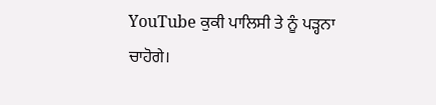YouTube ਕੁਕੀ ਪਾਲਿਸੀ ਤੇ ਨੂੰ ਪੜ੍ਹਨਾ ਚਾਹੋਗੇ।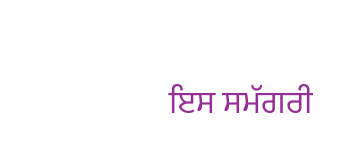ਇਸ ਸਮੱਗਰੀ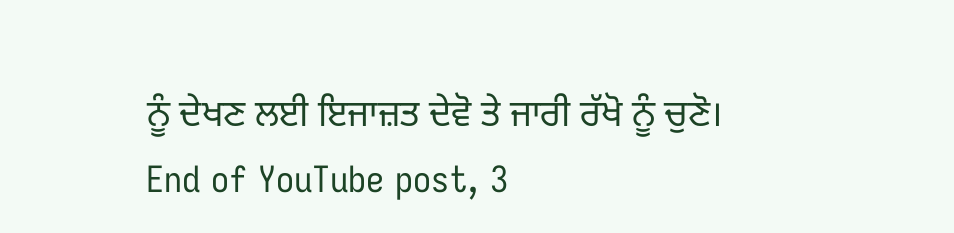ਨੂੰ ਦੇਖਣ ਲਈ ਇਜਾਜ਼ਤ ਦੇਵੋ ਤੇ ਜਾਰੀ ਰੱਖੋ ਨੂੰ ਚੁਣੋ।
End of YouTube post, 3